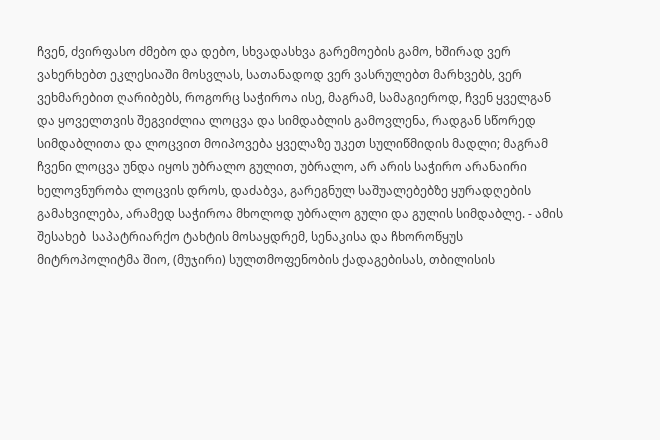ჩვენ, ძვირფასო ძმებო და დებო, სხვადასხვა გარემოების გამო, ხშირად ვერ ვახერხებთ ეკლესიაში მოსვლას, სათანადოდ ვერ ვასრულებთ მარხვებს, ვერ ვეხმარებით ღარიბებს, როგორც საჭიროა ისე, მაგრამ, სამაგიეროდ, ჩვენ ყველგან და ყოველთვის შეგვიძლია ლოცვა და სიმდაბლის გამოვლენა, რადგან სწორედ სიმდაბლითა და ლოცვით მოიპოვება ყველაზე უკეთ სულიწმიდის მადლი; მაგრამ ჩვენი ლოცვა უნდა იყოს უბრალო გულით, უბრალო, არ არის საჭირო არანაირი ხელოვნურობა ლოცვის დროს, დაძაბვა, გარეგნულ საშუალებებზე ყურადღების გამახვილება, არამედ საჭიროა მხოლოდ უბრალო გული და გულის სიმდაბლე. - ამის შესახებ  საპატრიარქო ტახტის მოსაყდრემ, სენაკისა და ჩხოროწყუს მიტროპოლიტმა შიო, (მუჯირი) სულთმოფენობის ქადაგებისას, თბილისის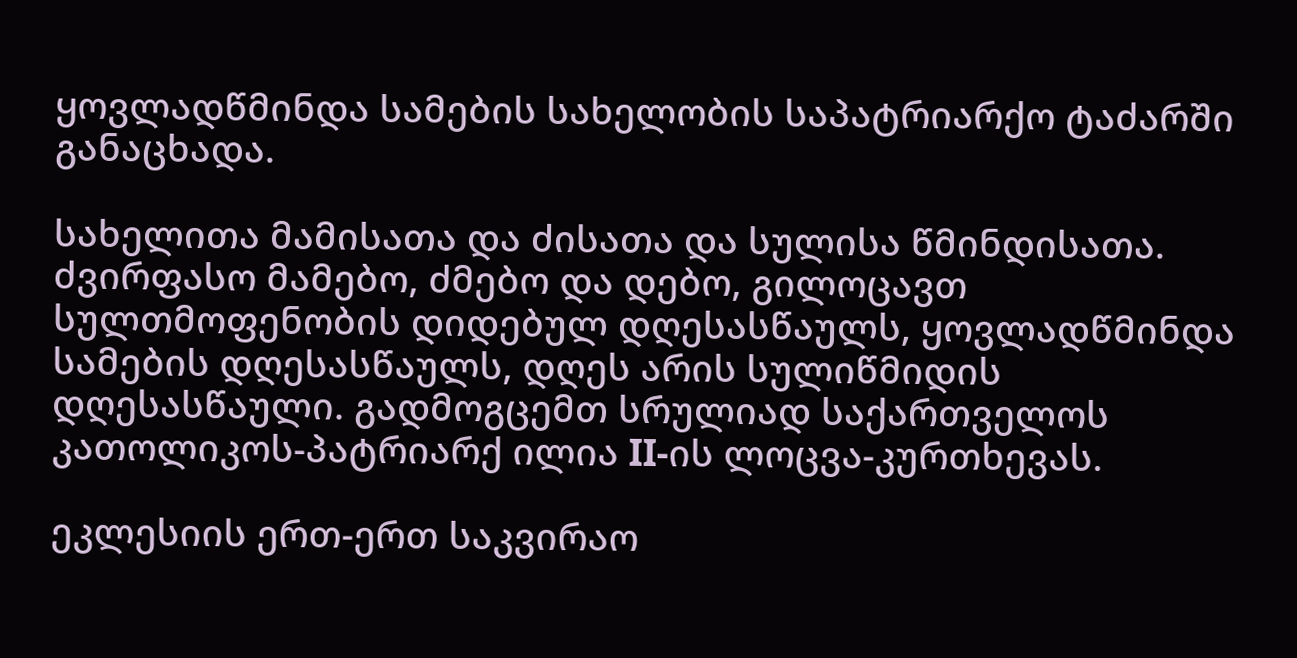ყოვლადწმინდა სამების სახელობის საპატრიარქო ტაძარში განაცხადა.

სახელითა მამისათა და ძისათა და სულისა წმინდისათა.
ძვირფასო მამებო, ძმებო და დებო, გილოცავთ სულთმოფენობის დიდებულ დღესასწაულს, ყოვლადწმინდა სამების დღესასწაულს, დღეს არის სულიწმიდის დღესასწაული. გადმოგცემთ სრულიად საქართველოს კათოლიკოს-პატრიარქ ილია II-ის ლოცვა-კურთხევას.

ეკლესიის ერთ-ერთ საკვირაო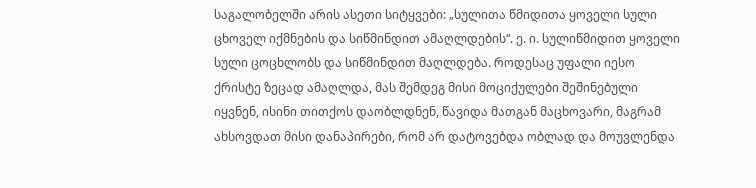საგალობელში არის ასეთი სიტყვები: „სულითა წმიდითა ყოველი სული ცხოველ იქმნების და სიწმინდით ამაღლდების“. ე. ი. სულიწმიდით ყოველი სული ცოცხლობს და სიწმინდით მაღლდება. როდესაც უფალი იესო ქრისტე ზეცად ამაღლდა, მას შემდეგ მისი მოციქულები შეშინებული იყვნენ, ისინი თითქოს დაობლდნენ, წავიდა მათგან მაცხოვარი, მაგრამ ახსოვდათ მისი დანაპირები, რომ არ დატოვებდა ობლად და მოუვლენდა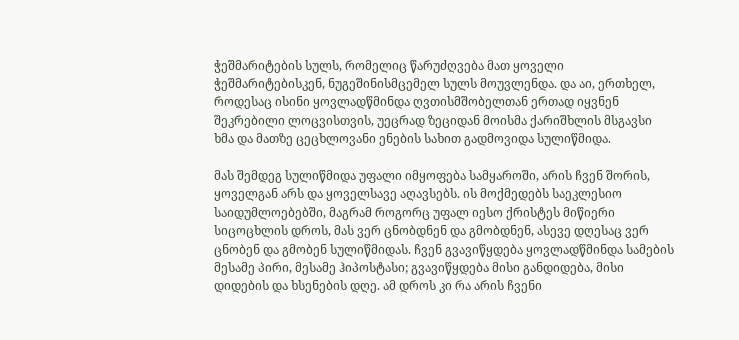ჭეშმარიტების სულს, რომელიც წარუძღვება მათ ყოველი ჭეშმარიტებისკენ, ნუგეშინისმცემელ სულს მოუვლენდა. და აი, ერთხელ, როდესაც ისინი ყოვლადწმინდა ღვთისმშობელთან ერთად იყვნენ შეკრებილი ლოცვისთვის, უეცრად ზეციდან მოისმა ქარიშხლის მსგავსი ხმა და მათზე ცეცხლოვანი ენების სახით გადმოვიდა სულიწმიდა.

მას შემდეგ სულიწმიდა უფალი იმყოფება სამყაროში, არის ჩვენ შორის, ყოველგან არს და ყოველსავე აღავსებს. ის მოქმედებს საეკლესიო საიდუმლოებებში, მაგრამ როგორც უფალ იესო ქრისტეს მიწიერი სიცოცხლის დროს, მას ვერ ცნობდნენ და გმობდნენ, ასევე დღესაც ვერ ცნობენ და გმობენ სულიწმიდას. ჩვენ გვავიწყდება ყოვლადწმინდა სამების მესამე პირი, მესამე ჰიპოსტასი; გვავიწყდება მისი განდიდება, მისი დიდების და ხსენების დღე. ამ დროს კი რა არის ჩვენი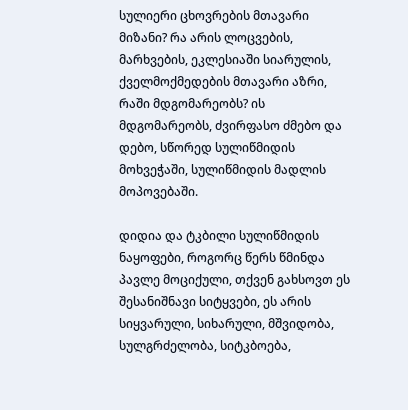სულიერი ცხოვრების მთავარი მიზანი? რა არის ლოცვების, მარხვების, ეკლესიაში სიარულის, ქველმოქმედების მთავარი აზრი, რაში მდგომარეობს? ის მდგომარეობს, ძვირფასო ძმებო და დებო, სწორედ სულიწმიდის მოხვეჭაში, სულიწმიდის მადლის მოპოვებაში.

დიდია და ტკბილი სულიწმიდის ნაყოფები, როგორც წერს წმინდა პავლე მოციქული, თქვენ გახსოვთ ეს შესანიშნავი სიტყვები, ეს არის სიყვარული, სიხარული, მშვიდობა, სულგრძელობა, სიტკბოება,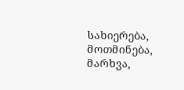სახიერება, მოთმინება, მარხვა,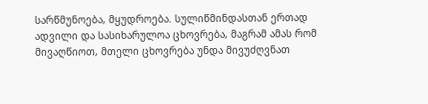სარწმუნოება, მყუდროება. სულიწმინდასთან ერთად ადვილი და სასიხარულოა ცხოვრება, მაგრამ ამას რომ მივაღწიოთ, მთელი ცხოვრება უნდა მივუძღვნათ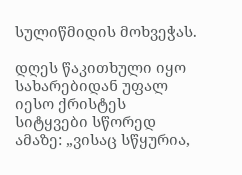სულიწმიდის მოხვეჭას.

დღეს წაკითხული იყო სახარებიდან უფალ იესო ქრისტეს სიტყვები სწორედ ამაზე: „ვისაც სწყურია,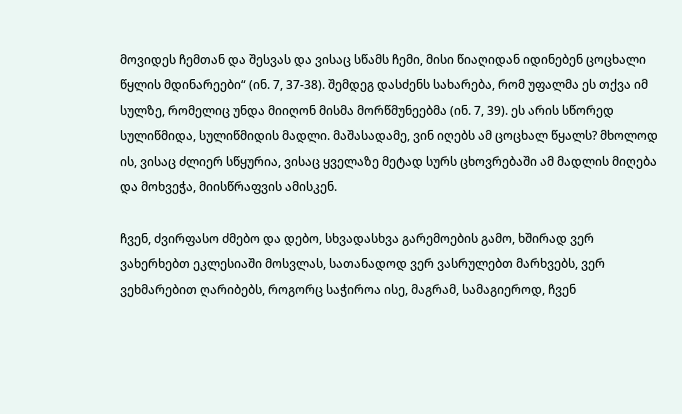მოვიდეს ჩემთან და შესვას და ვისაც სწამს ჩემი, მისი წიაღიდან იდინებენ ცოცხალი წყლის მდინარეები“ (ინ. 7, 37-38). შემდეგ დასძენს სახარება, რომ უფალმა ეს თქვა იმ სულზე, რომელიც უნდა მიიღონ მისმა მორწმუნეებმა (ინ. 7, 39). ეს არის სწორედ სულიწმიდა, სულიწმიდის მადლი. მაშასადამე, ვინ იღებს ამ ცოცხალ წყალს? მხოლოდ ის, ვისაც ძლიერ სწყურია, ვისაც ყველაზე მეტად სურს ცხოვრებაში ამ მადლის მიღება და მოხვეჭა, მიისწრაფვის ამისკენ.

ჩვენ, ძვირფასო ძმებო და დებო, სხვადასხვა გარემოების გამო, ხშირად ვერ ვახერხებთ ეკლესიაში მოსვლას, სათანადოდ ვერ ვასრულებთ მარხვებს, ვერ ვეხმარებით ღარიბებს, როგორც საჭიროა ისე, მაგრამ, სამაგიეროდ, ჩვენ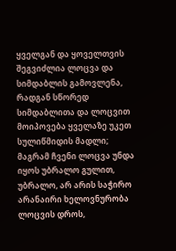ყველგან და ყოველთვის შეგვიძლია ლოცვა და სიმდაბლის გამოვლენა, რადგან სწორედ სიმდაბლითა და ლოცვით მოიპოვება ყველაზე უკეთ სულიწმიდის მადლი; მაგრამ ჩვენი ლოცვა უნდა იყოს უბრალო გულით, უბრალო, არ არის საჭირო არანაირი ხელოვნურობა ლოცვის დროს,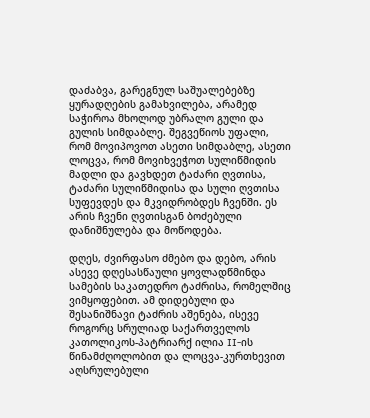დაძაბვა, გარეგნულ საშუალებებზე ყურადღების გამახვილება, არამედ საჭიროა მხოლოდ უბრალო გული და გულის სიმდაბლე. შეგვეწიოს უფალი, რომ მოვიპოვოთ ასეთი სიმდაბლე, ასეთი ლოცვა, რომ მოვიხვეჭოთ სულიწმიდის მადლი და გავხდეთ ტაძარი ღვთისა, ტაძარი სულიწმიდისა და სული ღვთისა სუფევდეს და მკვიდრობდეს ჩვენში. ეს არის ჩვენი ღვთისგან ბოძებული დანიშნულება და მოწოდება.

დღეს, ძვირფასო ძმებო და დებო, არის ასევე დღესასწაული ყოვლადწმინდა სამების საკათედრო ტაძრისა, რომელშიც ვიმყოფებით. ამ დიდებული და შესანიშნავი ტაძრის აშენება, ისევე როგორც სრულიად საქართველოს კათოლიკოს-პატრიარქ ილია II-ის წინამძღოლობით და ლოცვა-კურთხევით აღსრულებული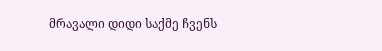მრავალი დიდი საქმე ჩვენს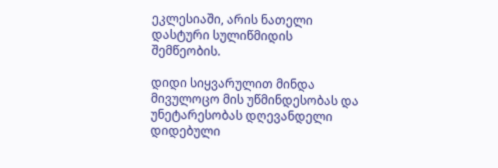ეკლესიაში, არის ნათელი დასტური სულიწმიდის შემწეობის.

დიდი სიყვარულით მინდა მივულოცო მის უწმინდესობას და უნეტარესობას დღევანდელი დიდებული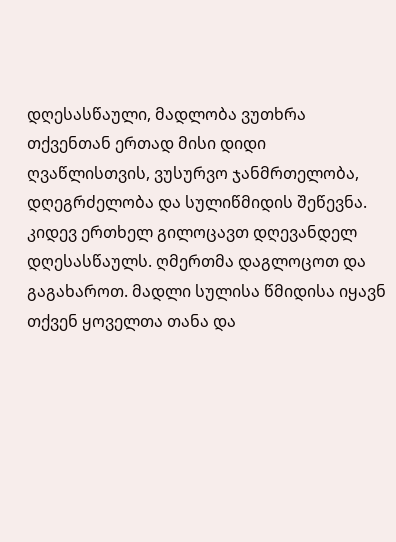დღესასწაული, მადლობა ვუთხრა თქვენთან ერთად მისი დიდი ღვაწლისთვის, ვუსურვო ჯანმრთელობა, დღეგრძელობა და სულიწმიდის შეწევნა.
კიდევ ერთხელ გილოცავთ დღევანდელ დღესასწაულს. ღმერთმა დაგლოცოთ და გაგახაროთ. მადლი სულისა წმიდისა იყავნ თქვენ ყოველთა თანა და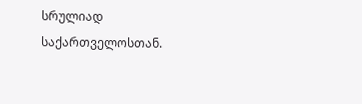სრულიად საქართველოსთან.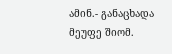ამინ.- განაცხადა მეუფე შიომ.